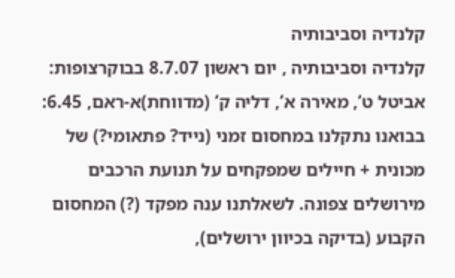קלנדיה וסביבותיה
קלנדיה וסביבותיה , יום ראשון 8.7.07 בבוקרצופות: אביטל ט’, מאירה א’, דליה ק’ (מדווחת)א-ראם, 6.45: בבואנו נתקלנו במחסום זמני (נייד? פתאומי?) של מכונית + חיילים שמפקחים על תנועת הרכבים מירושלים צפונה. לשאלתנו ענה מפקד (?) המחסום הקבוע (בדיקה בכיוון ירושלים),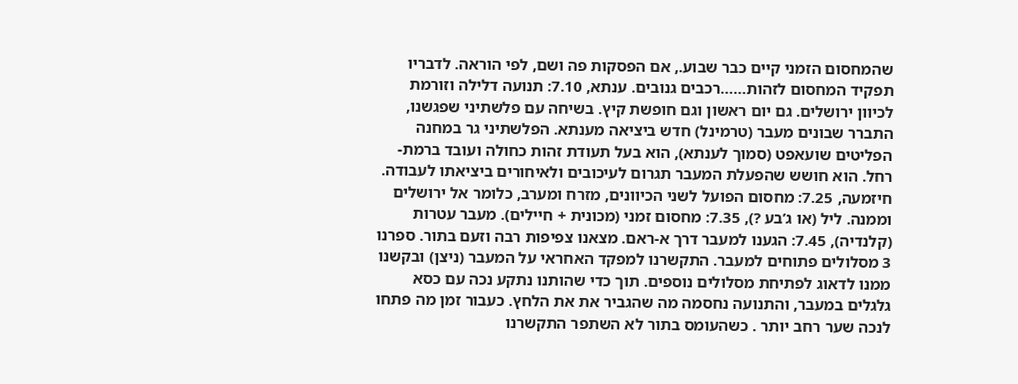שהמחסום הזמני קיים כבר שבוע., אם הפסקות פה ושם, לפי הוראה. לדבריו תפקיד המחסום לזהות……רכבים גנובים. ענתא, 7.10: תנועה דלילה וזורמת לכיוון ירושלים. גם יום ראשון וגם חופשת קיץ. בשיחה עם פלשתיני שפגשנו, התברר שבונים מעבר (טרמינל) חדש ביציאה מענתא. הפלשתיני גר במחנה הפליטים שועאפט (סמוך לענתא), הוא בעל תעודת זהות כחולה ועובד ברמת-רחל. הוא חושש שהפעלת המעבר תגרום לעיכובים ולאיחורים ביציאתו לעבודה. חיזמעה, 7.25: מחסום הפועל לשני הכיוונים, מזרח ומערב, כלומר אל ירושלים וממנה. ליל (או ג’בע ?), 7.35: מחסום זמני (מכונית + חיילים). מעבר עטרות (קלנדיה), 7.45: הגענו למעבר דרך א-ראם. מצאנו צפיפות רבה וזעם בתור. ספרנו 3 מסלולים פתוחים למעבר. התקשרנו למפקד האחראי על המעבר (ניצן) ובקשנו ממנו לדאוג לפתיחת מסלולים נוספים. תוך כדי שהותנו נתקע נכה עם כסא גלגלים במעבר, והתנועה נחסמה מה שהגביר את את הלחץ. כעבור זמן מה פתחו לנכה שער רחב יותר . כשהעומס בתור לא השתפר התקשרנו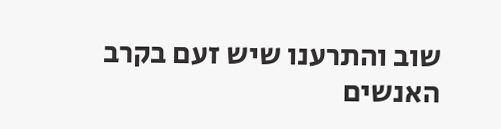שוב והתרענו שיש זעם בקרב האנשים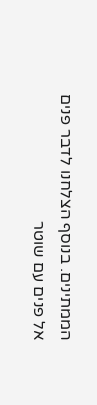הממתינים. בנוסף הצלחנו לדבר פנים אל פנים עם שוטר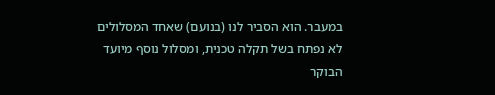במעבר. הוא הסביר לנו (בנועם) שאחד המסלולים לא נפתח בשל תקלה טכנית, ומסלול נוסף מיועד הבוקר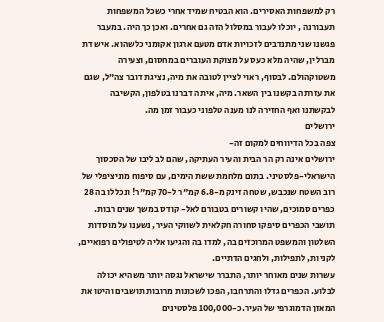רק למשפחות האסירים. הוא הבטיח שמיד אחרי כשכל המשפחות תעבורנה , יוכלו לעבור במסלול הזה גם אחרים. ואכן כך היה. במעבר פגשנו שני מתנדבים לזכויות אדם מטעם ארגון אקומני כלשהוא. איש דת מברלין, שהיה מלא כעס על מצוקת העוברים במחסום, וצעירה משטוקהולם. לבסוף, ראוי לציין לטובה את מיה, נציגת דובר צה”ל, שגם את עזרתה בקשנו בין השאר. מיה, איתה דברנו בטלפון, הקשיבה לבקשתנו ואף החזירה לנו מענה טלפוני כעבור זמן מה.
ירושלים
צפה בכל הדיווחים למקום זה-
ירושלים אינה רק הר הבית והעיר העתיקה, שהם לב ליבו של הסכסוך הישראלי-פלסטיני. בתום מלחמת ששת הימים, עם סיפוח מוניציפלי של רוב השטח שנכבש, שטחה זינק מ-6.8 קמ"ר ל-70 קמ"ר! ונכללו בה 28 כפרים סמוכים, שהיו קשורים בטבורם לאל- קודס במשך שנים רבות. תושבי הכפרים סיפקו סחורה חקלאית לשווקי העיר, נשענו על מוסדות השלטון והמשפט המרוכזים בה, למדו בה והגיעו אליה לטיפולים רפואיים, לקניות, לתפילות, ולחגים הדתיים.
עשרות שנים מאוחר יותר, התברר שישראל נגסה יותר משהיא יכולה לבלוע. הכפרים גדלו והתרחבו, הפכו לשכונות מרובות תושבים והיטו את המאזן הדמוגרפי של העיר.כ-100,000 פלסטינים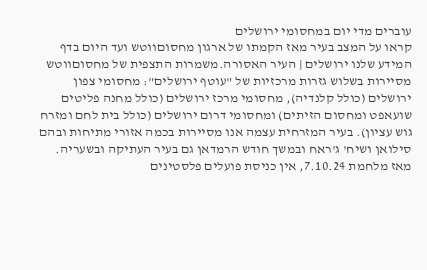עוברים מדי יום במחסומי ירושלים
קראו על המצב בעיר מאז הקמתו של ארגון מחסוםווטש ועד היום בדף המידע שלנו ירושלים | העיר האסורה.משמרות התצפית של מחסוםווטש מסיירות בשלוש גזרות מרכזיות של "עוטף ירושלים": מחסומי צפון ירושלים (כולל קלנדיה), מחסומי מרכז ירושלים (כולל מחנה פליטים שועאפט ומחסום הזיתים) ומחסומי דרום ירושלים (כולל בית לחם ומזרח גוש עציון). בעיר המזרחית עצמה אנו מסיירות בכמה אזורי מתיחות ובהם סילואן ושיח' ג'ראח ובמשך חודש הרמדאן גם בעיר העתיקה ובשעריה.
מאז מלחמת 7.10.24, אין כניסת פועלים פלסטינים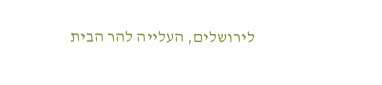לירושלים, העלייה להר הבית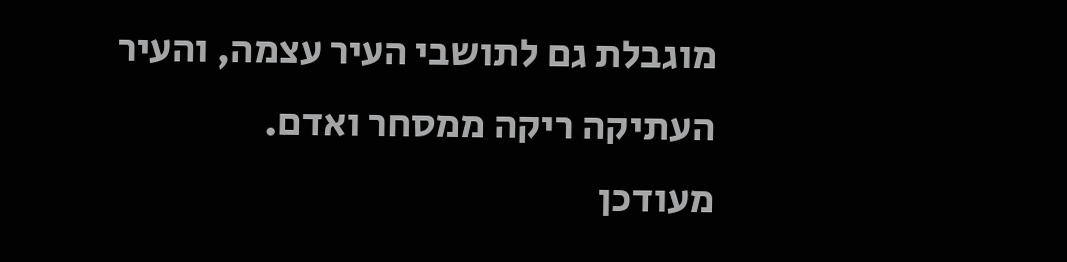מוגבלת גם לתושבי העיר עצמה, והעיר העתיקה ריקה ממסחר ואדם.
מעודכן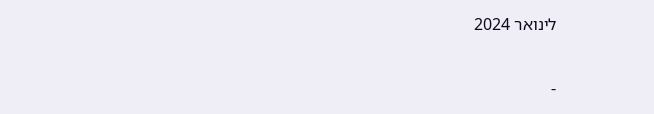לינואר 2024

-